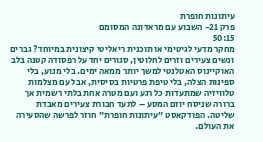עיתונות חופרת
פרק 21- השבוע עם מראדונה המסומם
50:15
מחקר מדעי לגיטימי או תוכנית ריאליטי קיצונית במיוחד? גברים ונשים צעירים וזרים לחלוטין, סגורים יחד על רפסודה קטנה בלב האוקיינוס האטלנטי למשך יותר ממאה ימים. בלי מנוע, בלי ספינות הצלה, בלי טיפת פרטיות בסיסית, אבל עם מצלמות טלוויזיה שמתעדות כל רגע ועם מטרה אחת בלתי רשמית אך ברורה שניסח יוזם המסע – לתעד חבורת צעירים מאבדת שליטה. הפודקאסט ״עיתונות חופרת״ חוזר לפרשה שהסעירה את העולם.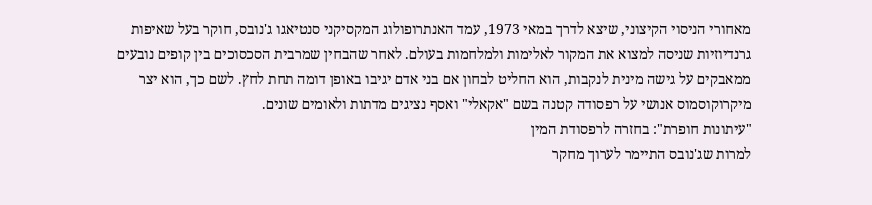מאחורי הניסוי הקיצוני, שיצא לדרך במאי 1973, עמד האנתרופולוג המקסיקני סנטיאגו ג'נובס, חוקר בעל שאיפות גרנדיוזיות שניסה למצוא את המקור לאלימות ולמלחמות בעולם. לאחר שהבחין שמרבית הסכסוכים בין קופים נובעים ממאבקים על גישה מינית לנקבות, הוא החליט לבחון אם בני אדם יגיבו באופן דומה תחת לחץ. לשם כך, הוא יצר מיקרוקוסמוס אנושי על רפסודה קטנה בשם "אקאלי" ואסף נציגים מדתות ולאומים שונים.
"עיתונות חופרת": בחזרה לרפסודת המין
למרות שג'נובס התיימר לערוך מחקר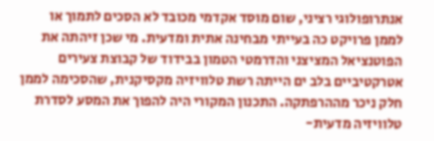אנתרופולוגי רציני, שום מוסד אקדמי מכובד לא הסכים לתמוך או לממן פרויקט כה בעייתי מבחינה אתית ומדעית. מי שכן זיהתה את הפוטנציאל המציצני והדרמטי הטמון בבידוד של קבוצת צעירים אטרקטיביים בלב ים הייתה רשת טלוויזיה מקסיקנית, שהסכימה לממן חלק ניכר מההרפתקה. התכנון המקורי היה להפוך את המסע לסדרת טלוויזיה מדעית-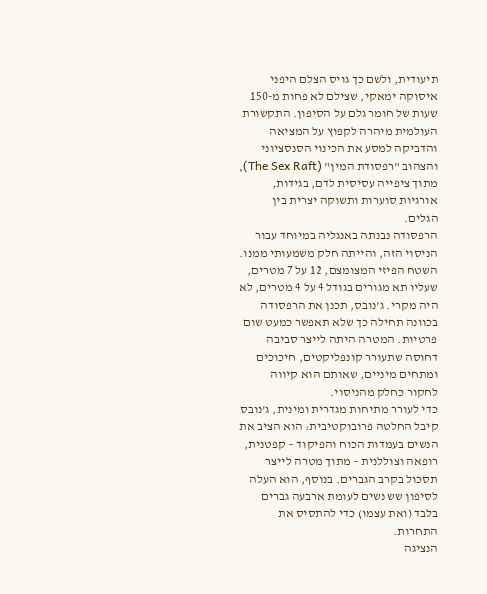תיעודית, ולשם כך גויס הצלם היפני איסוקה ימאקי, שצילם לא פחות מ-150 שעות של חומר גלם על הסיפון. התקשורת העולמית מיהרה לקפוץ על המציאה והדביקה למסע את הכינוי הסנסציוני והצהוב "רפסודת המין" (The Sex Raft), מתוך ציפייה עסיסית לדם, בגידות, אורגיות סוערות ותשוקה יצרית בין הגלים.
הרפסודה נבנתה באנגליה במיוחד עבור הניסוי הזה, והייתה חלק משמעותי ממנו. השטח הפיזי המצומצם, 12 על 7 מטרים, שעליו תא מגורים בגודל 4 על 4 מטרים, לא היה מקרי. ג'נובס, תכנן את הרפסודה בכוונה תחילה כך שלא תאפשר כמעט שום פרטיות. המטרה היתה לייצר סביבה דחוסה שתעורר קונפליקטים, חיכוכים ומתחים מיניים, שאותם הוא קיווה לחקור כחלק מהניסוי.
כדי לעורר מתיחות מגדרית ומינית, ג'נובס קיבל החלטה פרובוקטיבית: הוא הציב את הנשים בעמדות הכוח והפיקוד – קפטנית, רופאה וצוללנית – מתוך מטרה לייצר תסכול בקרב הגברים. בנוסף, הוא העלה לסיפון שש נשים לעומת ארבעה גברים בלבד (ואת עצמו) כדי להתסיס את התחרות.
הנציגה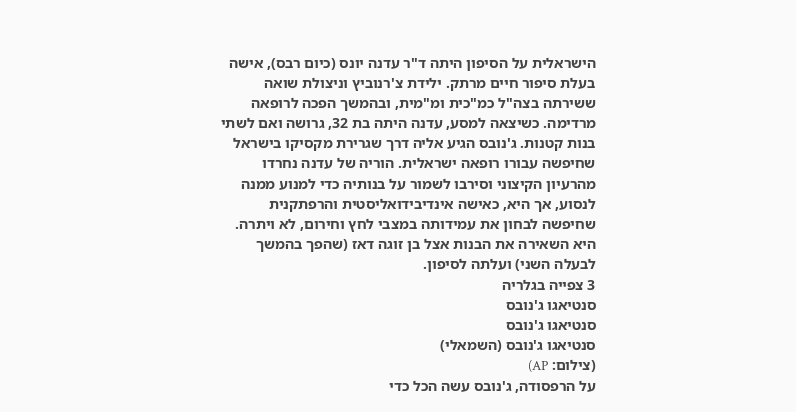הישראלית על הסיפון היתה ד"ר עדנה יונס (כיום רבס), אישה בעלת סיפור חיים מרתק. ילידת צ'רנוביץ וניצולת שואה ששירתה בצה"ל כמ"כית ומ"מית, ובהמשך הפכה לרופאה מרדימה. כשיצאה למסע, עדנה היתה בת 32, גרושה ואם לשתי בנות קטנות. ג'נובס הגיע אליה דרך שגרירת מקסיקו בישראל שחיפשה עבורו רופאה ישראלית. הוריה של עדנה נחרדו מהרעיון הקיצוני וסירבו לשמור על בנותיה כדי למנוע ממנה לנסוע, אך היא, כאישה אינדיבידואליסטית והרפתקנית שחיפשה לבחון את עמידותה במצבי לחץ וחירום, לא ויתרה. היא השאירה את הבנות אצל בן זוגה דאז (שהפך בהמשך לבעלה השני) ועלתה לסיפון.
3 צפייה בגלריה
סנטיאגו ג'נובס
סנטיאגו ג'נובס
סנטיאגו ג'נובס (השמאלי)
(צילום: AP)
על הרפסודה, ג'נובס עשה הכל כדי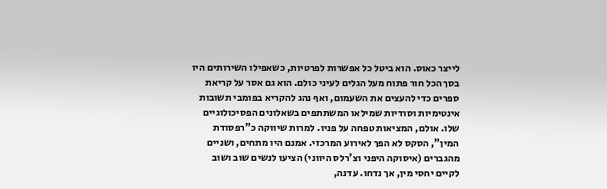לייצר כאוס. הוא ביטל כל אפשרות לפרטיות, כשאפילו השירותים היו בסך הכל חור פתוח מעל הגלים לעיני כולם. הוא גם אסר על קריאת ספרים כדי להעצים את השעמום, ואף נהג להקריא בפומבי תשובות אינטימיות וסודיות שמילאו המשתתפים בשאלונים הפסיכולוגיים שלו. אולם, המציאות טפחה על פניו. למרות שיווקה כ"רפסודת המין", הסקס לא הפך לאירוע המרכזי. אמנם היו מתחים, ושניים מהגברים (איסוקה היפני וצ'רלס היווני) הציעו לנשים שוב ושוב לקיים יחסי מין, אך נדחו. עדנה,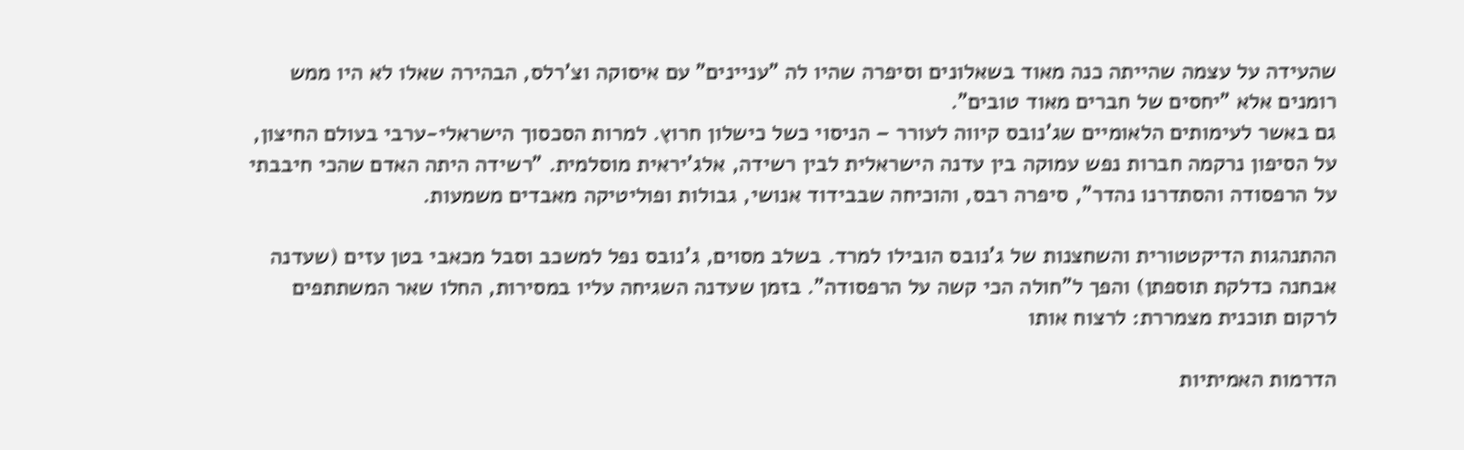שהעידה על עצמה שהייתה כנה מאוד בשאלונים וסיפרה שהיו לה "עניינים" עם איסוקה וצ'רלס, הבהירה שאלו לא היו ממש רומנים אלא "יחסים של חברים מאוד טובים".
גם באשר לעימותים הלאומיים שג'נובס קיווה לעורר – הניסוי כשל כישלון חרוץ. למרות הסכסוך הישראלי-ערבי בעולם החיצון, על הסיפון נרקמה חברות נפש עמוקה בין עדנה הישראלית לבין רשידה, אלג'יראית מוסלמית. "רשידה היתה האדם שהכי חיבבתי על הרפסודה והסתדרנו נהדר", סיפרה רבס, והוכיחה שבבידוד אנושי, גבולות ופוליטיקה מאבדים משמעות.

ההתנהגות הדיקטטורית והשחצנות של ג'נובס הובילו למרד. בשלב מסוים, ג'נובס נפל למשכב וסבל מכאבי בטן עזים (שעדנה אבחנה כדלקת תוספתן) והפך ל"חולה הכי קשה על הרפסודה". בזמן שעדנה השגיחה עליו במסירות, החלו שאר המשתתפים לרקום תוכנית מצמררת: לרצוח אותו

הדרמות האמיתיות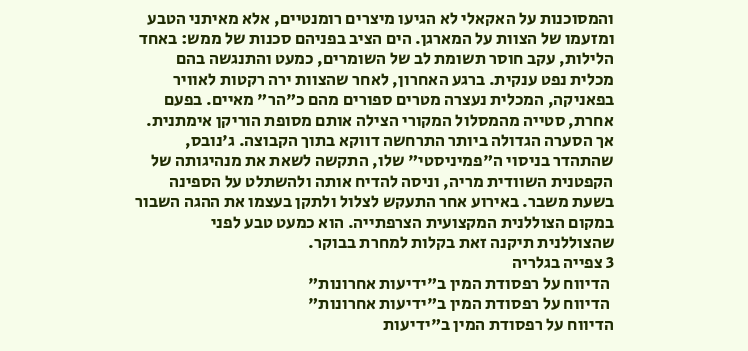והמסוכנות על האקאלי לא הגיעו מיצרים רומנטיים, אלא מאיתני הטבע ומזעמו של הצוות על המארגן. הים הציב בפניהם סכנות של ממש: באחד הלילות, עקב חוסר תשומת לב של השומרים, כמעט והתנגשה בהם מכלית נפט ענקית. ברגע האחרון, לאחר שהצוות ירה רקטות לאוויר בפאניקה, המכלית נעצרה מטרים ספורים מהם כ"הר" מאיים. בפעם אחרת, סטייה מהמסלול המקורי הצילה אותם מסופת הוריקן אימתנית.
אך הסערה הגדולה ביותר התרחשה דווקא בתוך הקבוצה. ג'נובס, שהתהדר בניסוי ה"פמיניסטי" שלו, התקשה לשאת את מנהיגותה של הקפטנית השוודית מריה, וניסה להדיח אותה ולהשתלט על הספינה בשעת משבר. באירוע אחר התעקש לצלול ולתקן בעצמו את ההגה השבור במקום הצוללנית המקצועית הצרפתייה. הוא כמעט טבע לפני שהצוללנית תיקנה זאת בקלות למחרת בבוקר.
3 צפייה בגלריה
 הדיווח על רפסודת המין ב"ידיעות אחרונות"
 הדיווח על רפסודת המין ב"ידיעות אחרונות"
הדיווח על רפסודת המין ב"ידיעות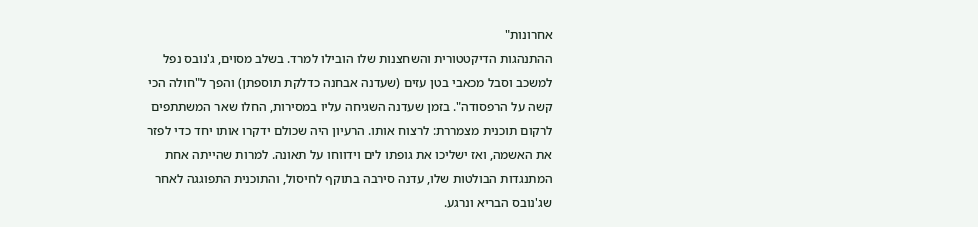אחרונות"
ההתנהגות הדיקטטורית והשחצנות שלו הובילו למרד. בשלב מסוים, ג'נובס נפל למשכב וסבל מכאבי בטן עזים (שעדנה אבחנה כדלקת תוספתן) והפך ל"חולה הכי קשה על הרפסודה". בזמן שעדנה השגיחה עליו במסירות, החלו שאר המשתתפים לרקום תוכנית מצמררת: לרצוח אותו. הרעיון היה שכולם ידקרו אותו יחד כדי לפזר את האשמה, ואז ישליכו את גופתו לים וידווחו על תאונה. למרות שהייתה אחת המתנגדות הבולטות שלו, עדנה סירבה בתוקף לחיסול, והתוכנית התפוגגה לאחר שג'נובס הבריא ונרגע.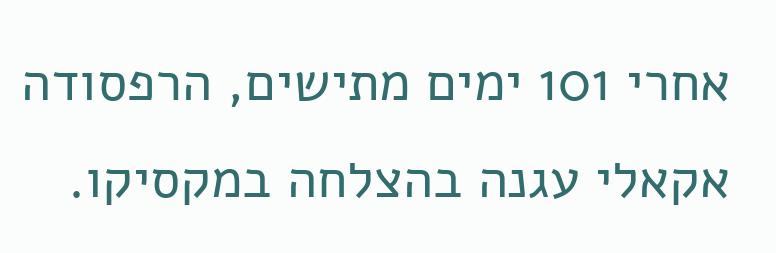אחרי 101 ימים מתישים, הרפסודה אקאלי עגנה בהצלחה במקסיקו.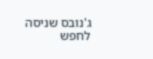ג'נובס שניסה לחפש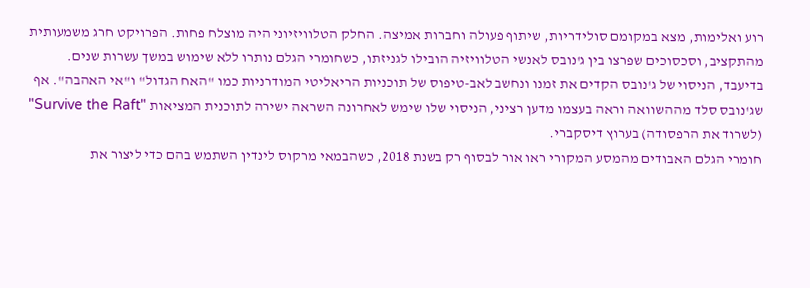רוע ואלימות, מצא במקומם סולידריות, שיתוף פעולה וחברות אמיצה. החלק הטלוויזיוני היה מוצלח פחות. הפרויקט חרג משמעותית מהתקציב, וסכסוכים שפרצו בין ג'נובס לאנשי הטלוויזיה הובילו לגניזתו, כשחומרי הגלם נותרו ללא שימוש במשך עשרות שנים.
בדיעבד, הניסוי של ג'נובס הקדים את זמנו ונחשב לאב-טיפוס של תוכניות הריאליטי המודרניות כמו "האח הגדול" ו"אי האהבה". אף שג'נובס סלד מההשוואה וראה בעצמו מדען רציני, הניסוי שלו שימש לאחרונה השראה ישירה לתוכנית המציאות "Survive the Raft" (לשרוד את הרפסודה) בערוץ דיסקברי.
חומרי הגלם האבודים מהמסע המקורי ראו אור לבסוף רק בשנת 2018, כשהבמאי מרקוס לינדין השתמש בהם כדי ליצור את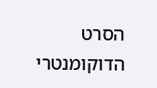הסרט הדוקומנטרי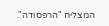המצליח "הרפסודה".